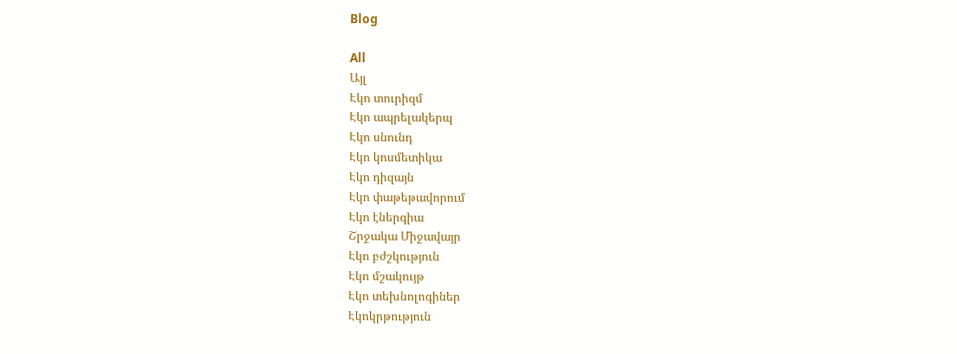Blog

All
Այլ
Էկո տուրիզմ
Էկո ապրելակերպ
Էկո սնունդ
Էկո կոսմետիկա
Էկո դիզայն
Էկո փաթեթավորում
Էկո էներգիա
Շրջակա Միջավայր
Էկո բժշկություն
Էկո մշակույթ
Էկո տեխնոլոգիներ
Էկոկրթություն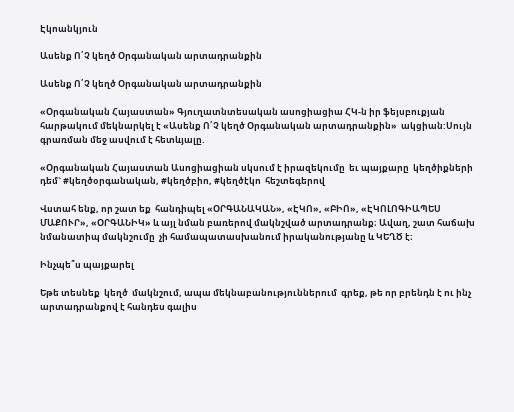Էկոանկյուն

Ասենք Ո՛Չ կեղծ Օրգանական արտադրանքին

Ասենք Ո՛Չ կեղծ Օրգանական արտադրանքին

«Օրգանական Հայաստան» Գյուղատնտեսական ասոցիացիա ՀԿ-ն իր ֆեյսբուքյան հարթակում մեկնարկել է «Ասենք Ո՛Չ կեղծ Օրգանական արտադրանքին»  ակցիան:Սույն գրառման մեջ ասվում է հետևյալը.

«Օրգանական Հայաստան Ասոցիացիան սկսում է իրազեկումը  եւ պայքարը  կեղծիքների դեմ` #կեղծօրգանական, #կեղծբիո, #կեղծէկո  հեշտեգերով

Վստահ ենք, որ շատ եք  հանդիպել «ՕՐԳԱՆԱԿԱՆ», «ԷԿՈ», «ԲԻՈ», «ԷԿՈԼՈԳԻԱՊԵՍ ՄԱՔՈՒՐ», «ՕՐԳԱՆԻԿ» և այլ նման բառերով մակնշված արտադրանք։ Ավաղ, շատ հաճախ նմանատիպ մակնշումը  չի համապատասխանում իրականությանը և ԿԵՂԾ է։

Ինչպե՞ս պայքարել

Եթե տեսնեք  կեղծ  մակնշում, ապա մեկնաբանություններում  գրեք, թե որ բրենդն է ու ինչ արտադրանքով է հանդես գալիս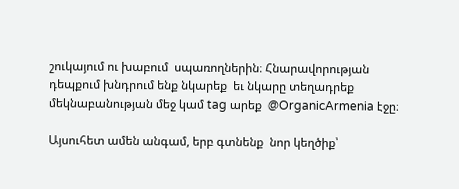շուկայում ու խաբում  սպառողներին։ Հնարավորության դեպքում խնդրում ենք նկարեք  եւ նկարը տեղադրեք մեկնաբանության մեջ կամ tag արեք  @OrganicArmenia էջը։

Այսուհետ ամեն անգամ, երբ գտնենք  նոր կեղծիք՝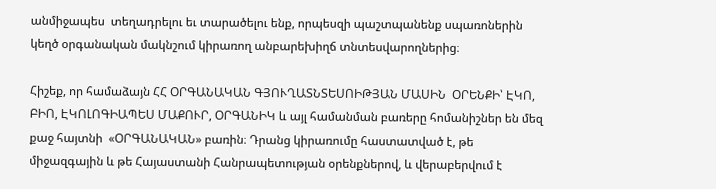անմիջապես  տեղադրելու եւ տարածելու ենք, որպեսզի պաշտպանենք սպառոներին կեղծ օրգանական մակնշում կիրառող անբարեխիղճ տնտեսվարողներից։

Հիշեք, որ համաձայն ՀՀ ՕՐԳԱՆԱԿԱՆ ԳՅՈՒՂԱՏՆՏԵՍՈԻԹՅԱՆ ՄԱՍԻՆ  ՕՐԵՆՔԻ՝ ԷԿՈ, ԲԻՈ, ԷԿՈԼՈԳԻԱՊԵՍ ՄԱՔՈՒՐ, ՕՐԳԱՆԻԿ և այլ համանման բառերը հոմանիշներ են մեզ քաջ հայտնի  «ՕՐԳԱՆԱԿԱՆ» բառին։ Դրանց կիրառումը հաստատված է, թե միջազգային և թե Հայաստանի Հանրապետության օրենքներով, և վերաբերվում է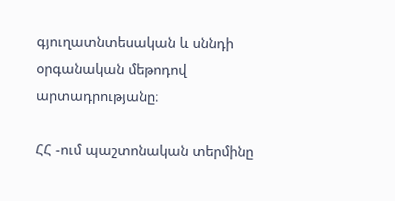գյուղատնտեսական և սննդի օրգանական մեթոդով արտադրությանը։

ՀՀ -ում պաշտոնական տերմինը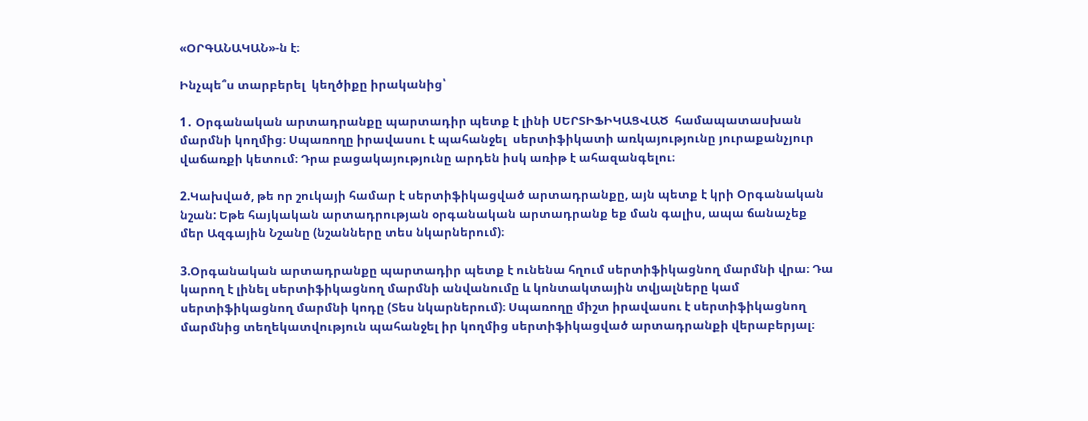«ՕՐԳԱՆԱԿԱՆ»-ն է։

Ինչպե՞ս տարբերել  կեղծիքը իրականից՝

1․ Օրգանական արտադրանքը պարտադիր պետք է լինի ՍԵՐՏԻՖԻԿԱՑՎԱԾ  համապատասխան մարմնի կողմից։ Սպառողը իրավասու է պահանջել  սերտիֆիկատի առկայությունը յուրաքանչյուր վաճառքի կետում։ Դրա բացակայությունը արդեն իսկ առիթ է ահազանգելու։

2.Կախված, թե որ շուկայի համար է սերտիֆիկացված արտադրանքը, այն պետք է կրի Օրգանական նշան: Եթե հայկական արտադրության օրգանական արտադրանք եք ման գալիս, ապա ճանաչեք մեր Ազգային Նշանը (նշանները տես նկարներում)։

3.Օրգանական արտադրանքը պարտադիր պետք է ունենա հղում սերտիֆիկացնող մարմնի վրա։ Դա կարող է լինել սերտիֆիկացնող մարմնի անվանումը և կոնտակտային տվյալները կամ սերտիֆիկացնող մարմնի կոդը (Տես նկարներում)։ Սպառողը միշտ իրավասու է սերտիֆիկացնող մարմնից տեղեկատվություն պահանջել իր կողմից սերտիֆիկացված արտադրանքի վերաբերյալ։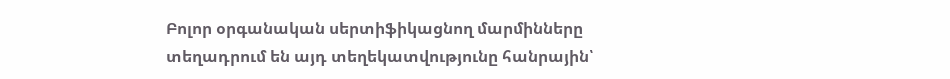Բոլոր օրգանական սերտիֆիկացնող մարմինները տեղադրում են այդ տեղեկատվությունը հանրային՝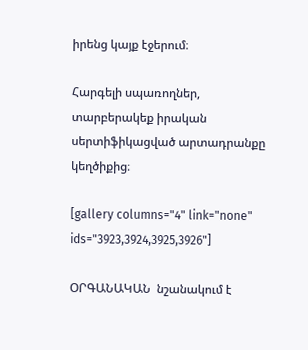իրենց կայք էջերում։

Հարգելի սպառողներ, տարբերակեք իրական սերտիֆիկացված արտադրանքը կեղծիքից։

[gallery columns="4" link="none" ids="3923,3924,3925,3926"]

ՕՐԳԱՆԱԿԱՆ  նշանակում է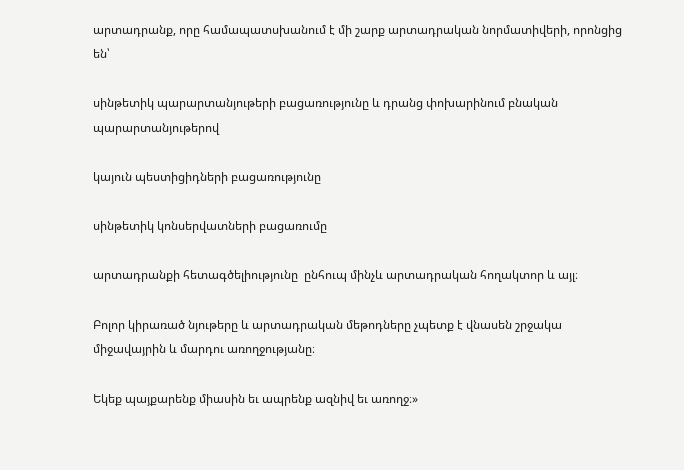արտադրանք, որը համապատսխանում է մի շարք արտադրական նորմատիվերի, որոնցից են՝

սինթետիկ պարարտանյութերի բացառությունը և դրանց փոխարինում բնական պարարտանյութերով

կայուն պեստիցիդների բացառությունը

սինթետիկ կոնսերվատների բացառումը

արտադրանքի հետագծելիությունը  ընհուպ մինչև արտադրական հողակտոր և այլ։

Բոլոր կիրառած նյութերը և արտադրական մեթոդները չպետք է վնասեն շրջակա միջավայրին և մարդու առողջությանը։

Եկեք պայքարենք միասին եւ ապրենք ազնիվ եւ առողջ։»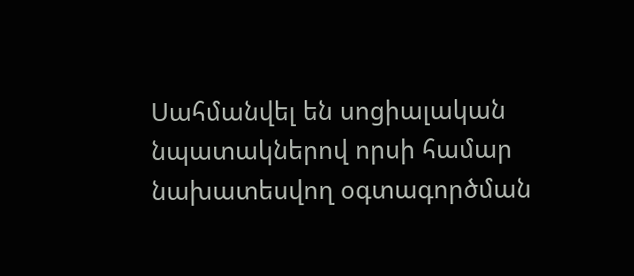Սահմանվել են սոցիալական նպատակներով որսի համար նախատեսվող օգտագործման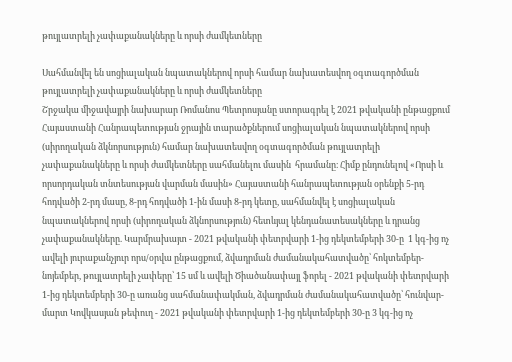թույլատրելի չափաքանակները և որսի ժամկետները

Սահմանվել են սոցիալական նպատակներով որսի համար նախատեսվող օգտագործման թույլատրելի չափաքանակները և որսի ժամկետները
Շրջակա միջավայրի նախարար Ռոմանոս Պետրոսյանը ստորագրել է 2021 թվականի ընթացքում Հայաստանի Հանրապետության ջրային տարածքներում սոցիալական նպատակներով որսի (սիրողական ձկնորսություն) համար նախատեսվող օգտագործման թույլատրելի չափաքանակները և որսի ժամկետները սահմանելու մասին  հրամանը։ Հիմք ընդունելով «Որսի և որսորդական տնտեսության վարման մասին» Հայաստանի հանրապետության օրենքի 5-րդ հոդվածի 2-րդ մասը, 8-րդ հոդվածի 1-ին մասի 8-րդ կետը, սահմանվել է սոցիալական նպատակներով որսի (սիրողական ձկնորսություն) հետևյալ կենդանատեսակները և դրանց չափաքանակները. Կարմրախայտ - 2021 թվականի փետրվարի 1-ից դեկտեմբերի 30-ը  1 կգ-ից ոչ ավելի յուրաքանչյուր որս/օրվա ընթացքում, ձվադրման ժամանակահատվածը՝ հոկտեմբեր-նոյեմբեր, թույլատրելի չափերը՝ 15 սմ և ավելի Ծիածանափայլ ֆորել - 2021 թվականի փետրվարի 1-ից դեկտեմբերի 30-ը առանց սահմանափակման, ձվադրման ժամանակահատվածը՝ հունվար-մարտ Կովկասյան թեփուղ - 2021 թվականի փետրվարի 1-ից դեկտեմբերի 30-ը 3 կգ-ից ոչ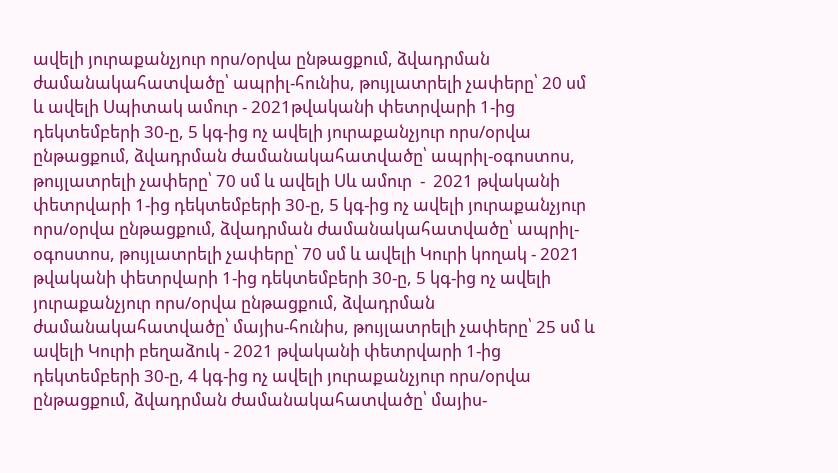ավելի յուրաքանչյուր որս/օրվա ընթացքում, ձվադրման ժամանակահատվածը՝ ապրիլ-հունիս, թույլատրելի չափերը՝ 20 սմ և ավելի Սպիտակ ամուր - 2021թվականի փետրվարի 1-ից դեկտեմբերի 30-ը, 5 կգ-ից ոչ ավելի յուրաքանչյուր որս/օրվա ընթացքում, ձվադրման ժամանակահատվածը՝ ապրիլ-օգոստոս, թույլատրելի չափերը՝ 70 սմ և ավելի Սև ամուր  -  2021 թվականի փետրվարի 1-ից դեկտեմբերի 30-ը, 5 կգ-ից ոչ ավելի յուրաքանչյուր որս/օրվա ընթացքում, ձվադրման ժամանակահատվածը՝ ապրիլ-օգոստոս, թույլատրելի չափերը՝ 70 սմ և ավելի Կուրի կողակ - 2021 թվականի փետրվարի 1-ից դեկտեմբերի 30-ը, 5 կգ-ից ոչ ավելի յուրաքանչյուր որս/օրվա ընթացքում, ձվադրման ժամանակահատվածը՝ մայիս-հունիս, թույլատրելի չափերը՝ 25 սմ և ավելի Կուրի բեղաձուկ - 2021 թվականի փետրվարի 1-ից դեկտեմբերի 30-ը, 4 կգ-ից ոչ ավելի յուրաքանչյուր որս/օրվա ընթացքում, ձվադրման ժամանակահատվածը՝ մայիս-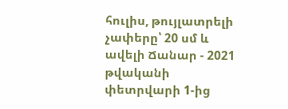հուլիս, թույլատրելի չափերը՝ 20 սմ և ավելի Ճանար - 2021 թվականի փետրվարի 1-ից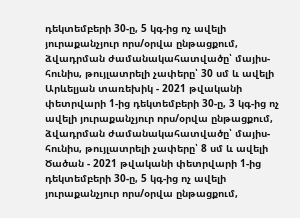դեկտեմբերի 30-ը, 5 կգ-ից ոչ ավելի յուրաքանչյուր որս/օրվա ընթացքում, ձվադրման ժամանակահատվածը՝ մայիս-հունիս, թույլատրելի չափերը՝ 30 սմ և ավելի Արևելյան տառեխիկ - 2021 թվականի փետրվարի 1-ից դեկտեմբերի 30-ը, 3 կգ-ից ոչ ավելի յուրաքանչյուր որս/օրվա ընթացքում, ձվադրման ժամանակահատվածը՝ մայիս-հունիս, թույլատրելի չափերը՝ 8 սմ և ավելի Ծածան - 2021 թվականի փետրվարի 1-ից դեկտեմբերի 30-ը, 5 կգ-ից ոչ ավելի յուրաքանչյուր որս/օրվա ընթացքում,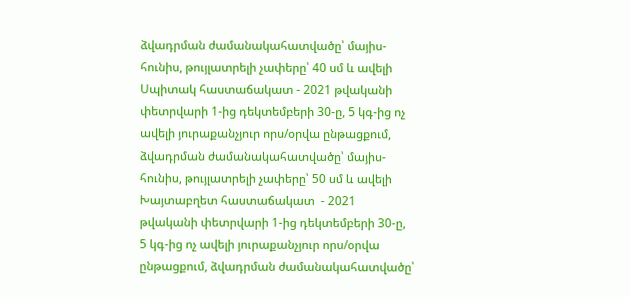ձվադրման ժամանակահատվածը՝ մայիս-հունիս, թույլատրելի չափերը՝ 40 սմ և ավելի Սպիտակ հաստաճակատ - 2021 թվականի փետրվարի 1-ից դեկտեմբերի 30-ը, 5 կգ-ից ոչ ավելի յուրաքանչյուր որս/օրվա ընթացքում, ձվադրման ժամանակահատվածը՝ մայիս-հունիս, թույլատրելի չափերը՝ 50 սմ և ավելի Խայտաբղետ հաստաճակատ  - 2021 թվականի փետրվարի 1-ից դեկտեմբերի 30-ը, 5 կգ-ից ոչ ավելի յուրաքանչյուր որս/օրվա ընթացքում, ձվադրման ժամանակահատվածը՝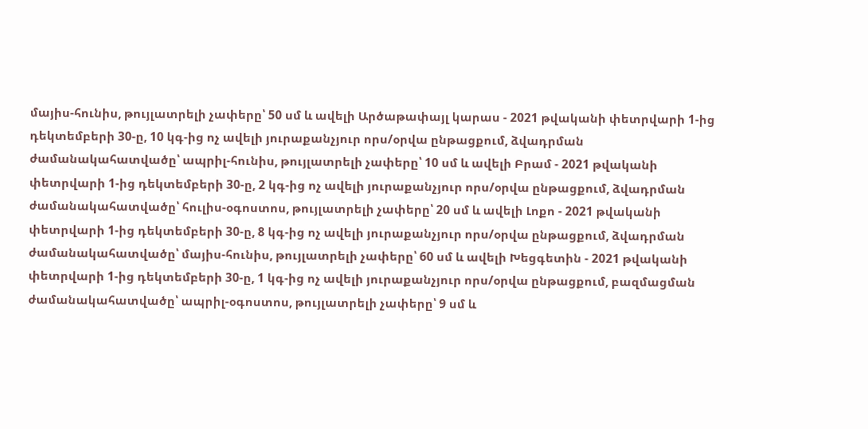մայիս-հունիս, թույլատրելի չափերը՝ 50 սմ և ավելի Արծաթափայլ կարաս - 2021 թվականի փետրվարի 1-ից դեկտեմբերի 30-ը, 10 կգ-ից ոչ ավելի յուրաքանչյուր որս/օրվա ընթացքում, ձվադրման ժամանակահատվածը՝ ապրիլ-հունիս, թույլատրելի չափերը՝ 10 սմ և ավելի Բրամ - 2021 թվականի փետրվարի 1-ից դեկտեմբերի 30-ը, 2 կգ-ից ոչ ավելի յուրաքանչյուր որս/օրվա ընթացքում, ձվադրման ժամանակահատվածը՝ հուլիս-օգոստոս, թույլատրելի չափերը՝ 20 սմ և ավելի Լոքո - 2021 թվականի փետրվարի 1-ից դեկտեմբերի 30-ը, 8 կգ-ից ոչ ավելի յուրաքանչյուր որս/օրվա ընթացքում, ձվադրման ժամանակահատվածը՝ մայիս-հունիս, թույլատրելի չափերը՝ 60 սմ և ավելի Խեցգետին - 2021 թվականի փետրվարի 1-ից դեկտեմբերի 30-ը, 1 կգ-ից ոչ ավելի յուրաքանչյուր որս/օրվա ընթացքում, բազմացման ժամանակահատվածը՝ ապրիլ-օգոստոս, թույլատրելի չափերը՝ 9 սմ և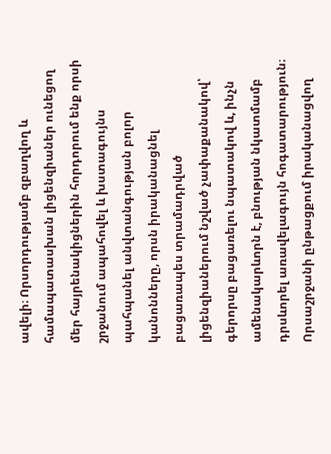ավելի։ Որսորդությամբ զբաղվող և համապատասխան լիցենզիաներ ունեցող մեր հայրենակիցներին հորդորում ենք որսի շրջանում ապահովել և խստագույնս պահպանել անվտանգության բոլոր կանոնները, որսն իրականացնել բացառապես տրամադրված լիցենզիաներում նշված չափաքանակով՝ գերորսը բացառելու նպատակով և, ինչն ամենակարևորն է, բնության նկատմամբ դրսևորել առավելագույն հոգատարություն։ Որսաշրջանի ընթացքում իրականացվող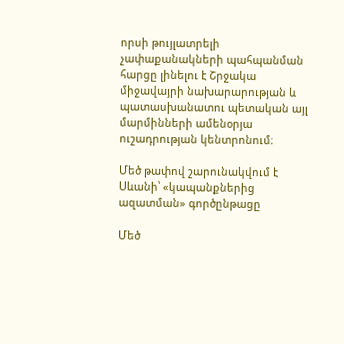որսի թույլատրելի չափաքանակների պահպանման հարցը լինելու է Շրջակա միջավայրի նախարարության և պատասխանատու պետական այլ մարմինների ամենօրյա ուշադրության կենտրոնում։

Մեծ թափով շարունակվում է Սևանի՝ «կապանքներից ազատման» գործընթացը

Մեծ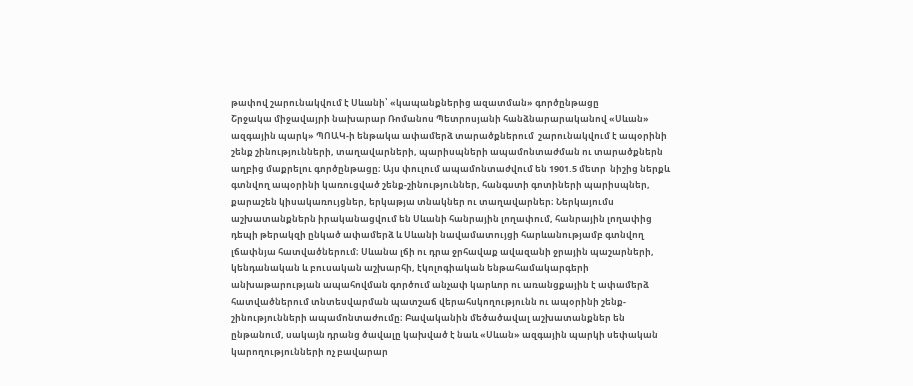թափով շարունակվում է Սևանի՝ «կապանքներից ազատման» գործընթացը
Շրջակա միջավայրի նախարար Ռոմանոս Պետրոսյանի հանձնարարականով «Սևան» ազգային պարկ» ՊՈԱԿ-ի ենթակա ափամերձ տարածքներում  շարունակվում է ապօրինի շենք շինությունների, տաղավարների, պարիսպների ապամոնտաժման ու տարածքներն աղբից մաքրելու գործընթացը։ Այս փուլում ապամոնտաժվում են 1901.5 մետր  նիշից ներքև գտնվող ապօրինի կառուցված շենք-շինություններ, հանգստի գոտիների պարիսպներ, քարաշեն կիսակառույցներ, երկաթյա տնակներ ու տաղավարներ։ Ներկայումս աշխատանքներն իրականացվում են Սևանի հանրային լողափում, հանրային լողափից դեպի թերակզի ընկած ափամերձ և Սևանի նավամատույցի հարևանությամբ գտնվող լճափնյա հատվածներում։ Սևանա լճի ու դրա ջրհավաք ավազանի ջրային պաշարների, կենդանական և բուսական աշխարհի, էկոլոգիական ենթահամակարգերի անխաթարության ապահովման գործում անչափ կարևոր ու առանցքային է ափամերձ հատվածներում տնտեսվարման պատշաճ վերահսկողությունն ու ապօրինի շենք-շինությունների ապամոնտաժումը։ Բավականին մեծածավալ աշխատանքներ են ընթանում, սակայն դրանց ծավալը կախված է նաև «Սևան» ազգային պարկի սեփական կարողությունների ոչ բավարար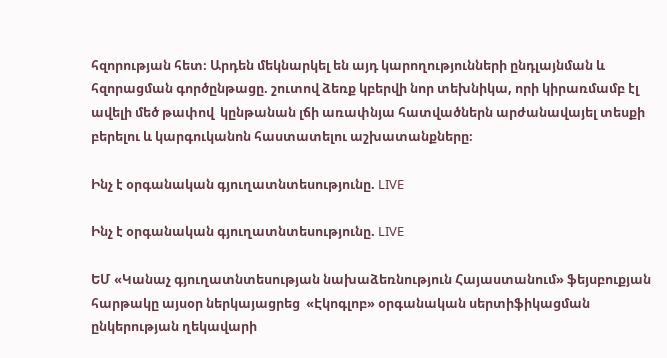հզորության հետ։ Արդեն մեկնարկել են այդ կարողությունների ընդլայնման և հզորացման գործընթացը. շուտով ձեռք կբերվի նոր տեխնիկա, որի կիրառմամբ էլ ավելի մեծ թափով  կընթանան լճի առափնյա հատվածներն արժանավայել տեսքի բերելու և կարգուկանոն հաստատելու աշխատանքները։

Ինչ է օրգանական գյուղատնտեսությունը. LIVE

Ինչ է օրգանական գյուղատնտեսությունը. LIVE

ԵՄ «Կանաչ գյուղատնտեսության նախաձեռնություն Հայաստանում» ֆեյսբուքյան հարթակը այսօր ներկայացրեց  «Էկոգլոբ» օրգանական սերտիֆիկացման ընկերության ղեկավարի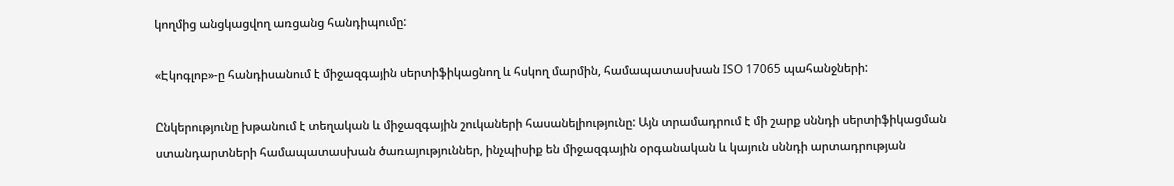կողմից անցկացվող առցանց հանդիպումը:

«Էկոգլոբ»-ը հանդիսանում է միջազգային սերտիֆիկացնող և հսկող մարմին, համապատասխան ISO 17065 պահանջների:

Ընկերությունը խթանում է տեղական և միջազգային շուկաների հասանելիությունը: Այն տրամադրում է մի շարք սննդի սերտիֆիկացման ստանդարտների համապատասխան ծառայություններ, ինչպիսիք են միջազգային օրգանական և կայուն սննդի արտադրության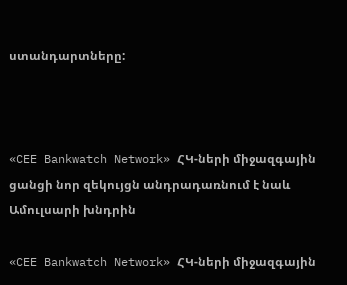ստանդարտները:



«CEE Bankwatch Network» ՀԿ-ների միջազգային ցանցի նոր զեկույցն անդրադառնում է նաև Ամուլսարի խնդրին

«CEE Bankwatch Network» ՀԿ-ների միջազգային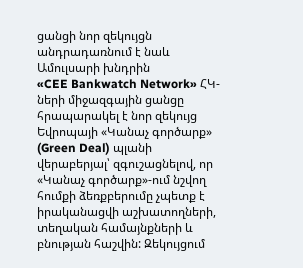ցանցի նոր զեկույցն անդրադառնում է նաև Ամուլսարի խնդրին
«CEE Bankwatch Network» ՀԿ-ների միջազգային ցանցը հրապարակել է նոր զեկույց Եվրոպայի «Կանաչ գործարք» (Green Deal) պլանի վերաբերյալ՝ զգուշացնելով, որ «Կանաչ գործարք»-ում նշվող հումքի ձեռքբերումը չպետք է իրականացվի աշխատողների, տեղական համայնքների և բնության հաշվին: Զեկույցում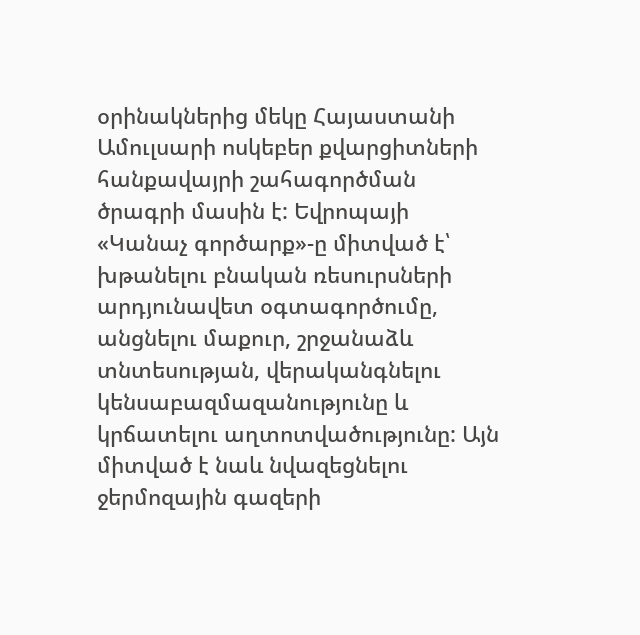օրինակներից մեկը Հայաստանի Ամուլսարի ոսկեբեր քվարցիտների հանքավայրի շահագործման ծրագրի մասին է: Եվրոպայի «Կանաչ գործարք»-ը միտված է՝ խթանելու բնական ռեսուրսների արդյունավետ օգտագործումը, անցնելու մաքուր, շրջանաձև տնտեսության, վերականգնելու կենսաբազմազանությունը և կրճատելու աղտոտվածությունը: Այն միտված է նաև նվազեցնելու ջերմոզային գազերի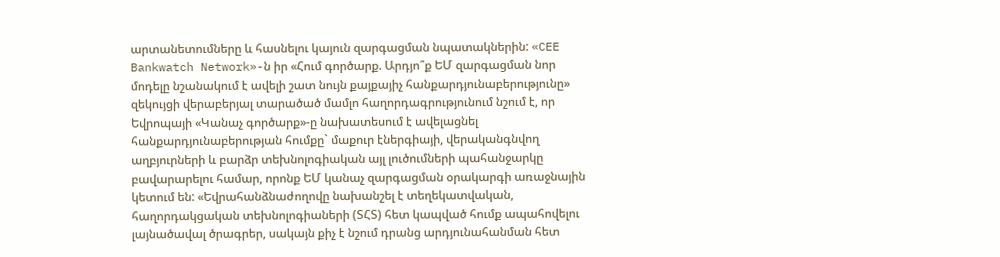արտանետումները և հասնելու կայուն զարգացման նպատակներին: «CEE Bankwatch Network»-ն իր «Հում գործարք. Արդյո՞ք ԵՄ զարգացման նոր մոդելը նշանակում է ավելի շատ նույն քայքայիչ հանքարդյունաբերությունը» զեկույցի վերաբերյալ տարածած մամլո հաղորդագրությունում նշում է, որ Եվրոպայի «Կանաչ գործարք»-ը նախատեսում է ավելացնել հանքարդյունաբերության հումքը` մաքուր էներգիայի, վերականգնվող աղբյուրների և բարձր տեխնոլոգիական այլ լուծումների պահանջարկը բավարարելու համար, որոնք ԵՄ կանաչ զարգացման օրակարգի առաջնային կետում են: «Եվրահանձնաժողովը նախանշել է տեղեկատվական, հաղորդակցական տեխնոլոգիաների (ՏՀՏ) հետ կապված հումք ապահովելու լայնածավալ ծրագրեր, սակայն քիչ է նշում դրանց արդյունահանման հետ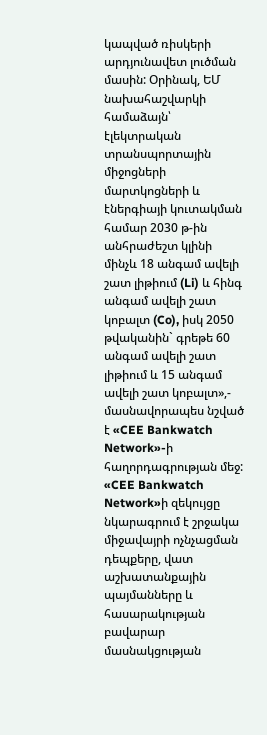կապված ռիսկերի արդյունավետ լուծման մասին: Օրինակ, ԵՄ նախահաշվարկի համաձայն՝ էլեկտրական տրանսպորտային միջոցների մարտկոցների և էներգիայի կուտակման համար 2030 թ-ին անհրաժեշտ կլինի մինչև 18 անգամ ավելի շատ լիթիում (Li) և հինգ անգամ ավելի շատ կոբալտ (Co), իսկ 2050 թվականին` գրեթե 60 անգամ ավելի շատ լիթիում և 15 անգամ ավելի շատ կոբալտ»,- մասնավորապես նշված է «CEE Bankwatch Network»-ի հաղորդագրության մեջ: «CEE Bankwatch Network»ի զեկույցը նկարագրում է շրջակա միջավայրի ոչնչացման դեպքերը, վատ աշխատանքային պայմանները և հասարակության բավարար մասնակցության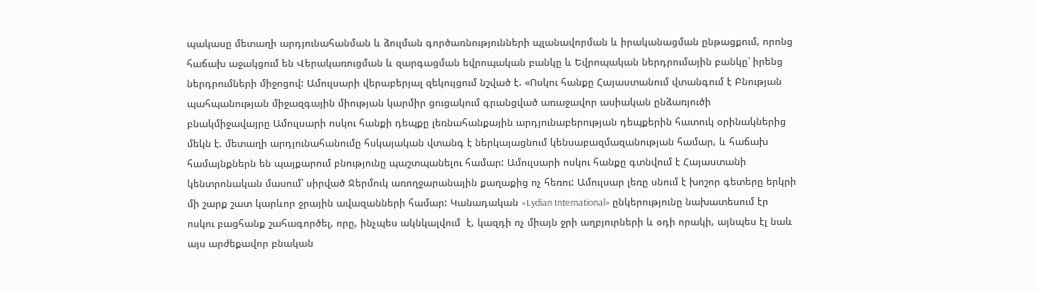պակասը մետաղի արդյունահանման և ձուլման գործառնությունների պլանավորման և իրականացման ընթացքում, որոնց հաճախ աջակցում են Վերակառուցման և զարգացման եվրոպական բանկը և Եվրոպական ներդրումային բանկը՝ իրենց ներդրումների միջոցով: Ամուլսարի վերաբերյալ զեկույցում նշված է. «Ոսկու հանքը Հայաստանում վտանգում է Բնության պահպանության միջազգային միության կարմիր ցուցակում գրանցված առաջավոր ասիական ընձառյուծի բնակմիջավայրը Ամուլսարի ոսկու հանքի դեպքը լեռնահանքային արդյունաբերության դեպքերին հատուկ օրինակներից մեկն է. մետաղի արդյունահանումը հսկայական վտանգ է ներկայացնում կենսաբազմազանության համար, և հաճախ համայնքներն են պայքարում բնությունը պաշտպանելու համար: Ամուլսարի ոսկու հանքը գտնվում է Հայաստանի կենտրոնական մասում՝ սիրված Ջերմուկ առողջարանային քաղաքից ոչ հեռու: Ամուլսար լեռը սնում է խոշոր գետերը երկրի մի շարք շատ կարևոր ջրային ավազանների համար: Կանադական «Lydian International» ընկերությունը նախատեսում էր ոսկու բացհանք շահագործել, որը, ինչպես ակնկալվում  է, կազդի ոչ միայն ջրի աղբյուրների և օդի որակի, այնպես էլ նաև այս արժեքավոր բնական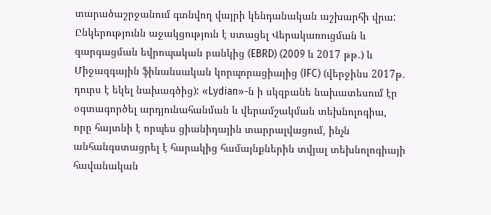տարածաշրջանում գտնվող վայրի կենդանական աշխարհի վրա: Ընկերությունն աջակցություն է ստացել Վերակառուցման և զարգացման եվրոպական բանկից (EBRD) (2009 և 2017 թթ.) և Միջազգային ֆինանսական կորպորացիայից (IFC) (վերջինս 2017թ. դուրս է եկել նախագծից): «Lydian»-ն ի սկզբանե նախատեսում էր օգտագործել արդյունահանման և վերամշակման տեխնոլոգիա, որը հայտնի է որպես ցիանիդային տարրալվացում, ինչն անհանգստացրել է հարակից համայնքներին տվյալ տեխնոլոգիայի հավանական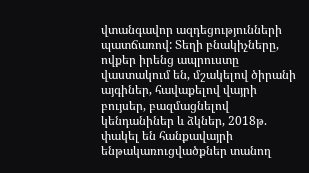վտանգավոր ազդեցությունների պատճառով: Տեղի բնակիչները, ովքեր իրենց ապրուստը վաստակում են, մշակելով ծիրանի այգիներ, հավաքելով վայրի բույսեր, բազմացնելով կենդանիներ և ձկներ, 2018թ. փակել են հանքավայրի ենթակառուցվածքներ տանող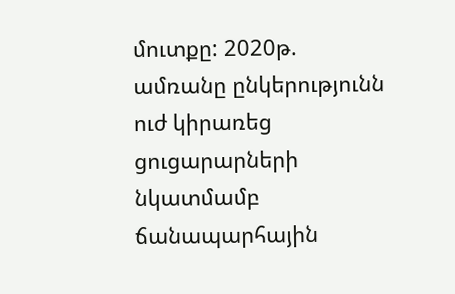մուտքը: 2020թ. ամռանը ընկերությունն ուժ կիրառեց ցուցարարների նկատմամբ ճանապարհային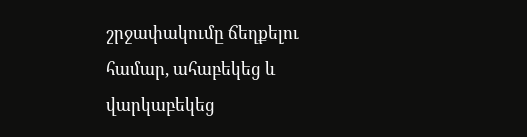շրջափակումը ճեղքելու համար, ահաբեկեց և վարկաբեկեց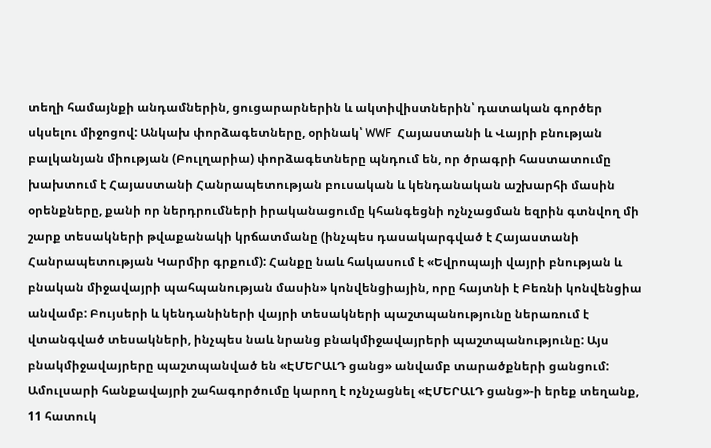տեղի համայնքի անդամներին, ցուցարարներին և ակտիվիստներին՝ դատական գործեր սկսելու միջոցով: Անկախ փորձագետները, օրինակ՝ WWF  Հայաստանի և Վայրի բնության բալկանյան միության (Բուլղարիա) փորձագետները պնդում են, որ ծրագրի հաստատումը խախտում է Հայաստանի Հանրապետության բուսական և կենդանական աշխարհի մասին օրենքները, քանի որ ներդրումների իրականացումը կհանգեցնի ոչնչացման եզրին գտնվող մի շարք տեսակների թվաքանակի կրճատմանը (ինչպես դասակարգված է Հայաստանի Հանրապետության Կարմիր գրքում): Հանքը նաև հակասում է «Եվրոպայի վայրի բնության և բնական միջավայրի պահպանության մասին» կոնվենցիային, որը հայտնի է Բեռնի կոնվենցիա անվամբ: Բույսերի և կենդանիների վայրի տեսակների պաշտպանությունը ներառում է վտանգված տեսակների, ինչպես նաև նրանց բնակմիջավայրերի պաշտպանությունը: Այս բնակմիջավայրերը պաշտպանված են «ԷՄԵՐԱԼԴ ցանց» անվամբ տարածքների ցանցում: Ամուլսարի հանքավայրի շահագործումը կարող է ոչնչացնել «ԷՄԵՐԱԼԴ ցանց»-ի երեք տեղանք, 11 հատուկ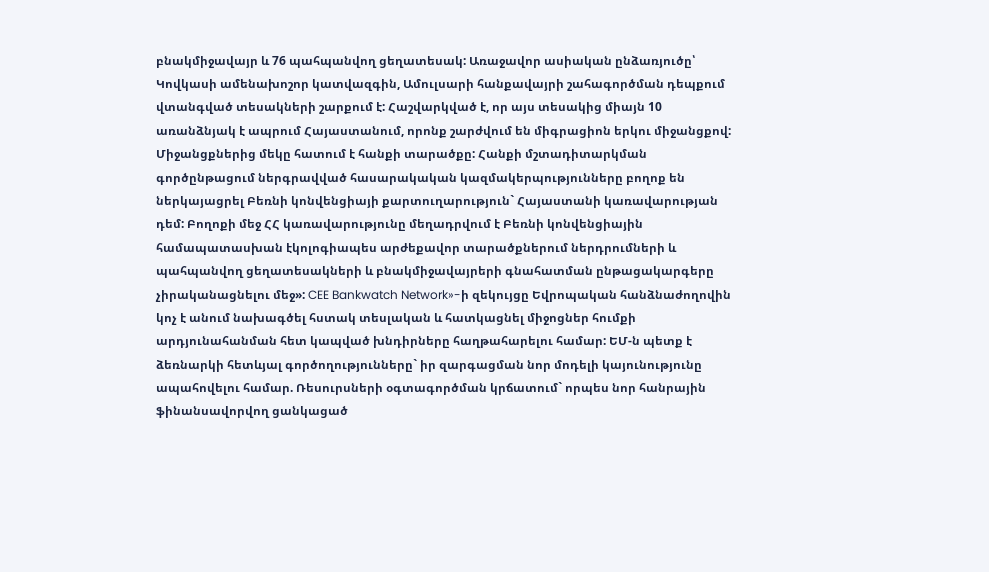բնակմիջավայր և 76 պահպանվող ցեղատեսակ: Առաջավոր ասիական ընձառյուծը՝ Կովկասի ամենախոշոր կատվազգին, Ամուլսարի հանքավայրի շահագործման դեպքում վտանգված տեսակների շարքում է: Հաշվարկված է, որ այս տեսակից միայն 10 առանձնյակ է ապրում Հայաստանում, որոնք շարժվում են միգրացիոն երկու միջանցքով: Միջանցքներից մեկը հատում է հանքի տարածքը: Հանքի մշտադիտարկման գործընթացում ներգրավված հասարակական կազմակերպությունները բողոք են ներկայացրել Բեռնի կոնվենցիայի քարտուղարություն` Հայաստանի կառավարության դեմ: Բողոքի մեջ ՀՀ կառավարությունը մեղադրվում է Բեռնի կոնվենցիային համապատասխան էկոլոգիապես արժեքավոր տարածքներում ներդրումների և պահպանվող ցեղատեսակների և բնակմիջավայրերի գնահատման ընթացակարգերը չիրականացնելու մեջ»: CEE Bankwatch Network»-ի զեկույցը Եվրոպական հանձնաժողովին կոչ է անում նախագծել հստակ տեսլական և հատկացնել միջոցներ հումքի արդյունահանման հետ կապված խնդիրները հաղթահարելու համար: ԵՄ-ն պետք է ձեռնարկի հետևյալ գործողությունները` իր զարգացման նոր մոդելի կայունությունը ապահովելու համար. Ռեսուրսների օգտագործման կրճատում` որպես նոր հանրային ֆինանսավորվող ցանկացած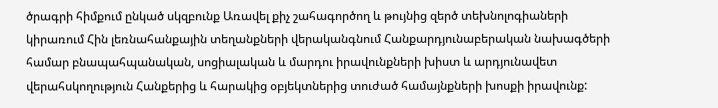ծրագրի հիմքում ընկած սկզբունք Առավել քիչ շահագործող և թույնից զերծ տեխնոլոգիաների կիրառում Հին լեռնահանքային տեղանքների վերականգնում Հանքարդյունաբերական նախագծերի համար բնապահպանական, սոցիալական և մարդու իրավունքների խիստ և արդյունավետ վերահսկողություն Հանքերից և հարակից օբյեկտներից տուժած համայնքների խոսքի իրավունք: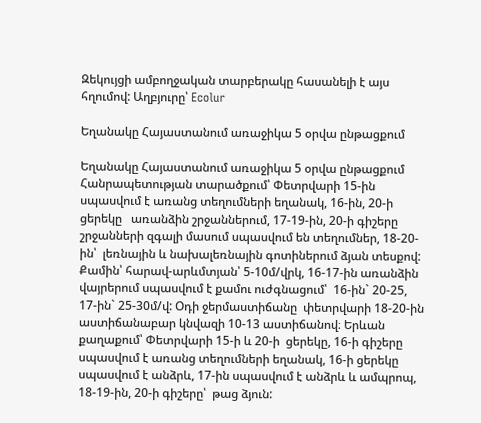Զեկույցի ամբողջական տարբերակը հասանելի է այս հղումով: Աղբյուրը՝ Ecolur

Եղանակը Հայաստանում առաջիկա 5 օրվա ընթացքում

Եղանակը Հայաստանում առաջիկա 5 օրվա ընթացքում
Հանրապետության տարածքում՝ Փետրվարի 15-ին  սպասվում է առանց տեղումների եղանակ, 16-ին, 20-ի ցերեկը   առանձին շրջաններում, 17-19-ին, 20-ի գիշերը շրջանների զգալի մասում սպասվում են տեղումներ, 18-20-ին՝  լեռնային և նախալեռնային գոտիներում ձյան տեսքով: Քամին՝ հարավ-արևմտյան՝ 5-10մ/վրկ, 16-17-ին առանձին վայրերում սպասվում է քամու ուժգնացում՝  16-ին` 20-25, 17-ին` 25-30մ/վ: Օդի ջերմաստիճանը  փետրվարի 18-20-ին աստիճանաբար կնվազի 10-13 աստիճանով։ Երևան քաղաքում՝ Փետրվարի 15-ի և 20-ի  ցերեկը, 16-ի գիշերը սպասվում է առանց տեղումների եղանակ, 16-ի ցերեկը սպասվում է անձրև, 17-ին սպասվում է անձրև և ամպրոպ, 18-19-ին, 20-ի գիշերը՝  թաց ձյուն: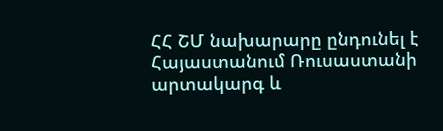ՀՀ ՇՄ նախարարը ընդունել է Հայաստանում Ռուսաստանի արտակարգ և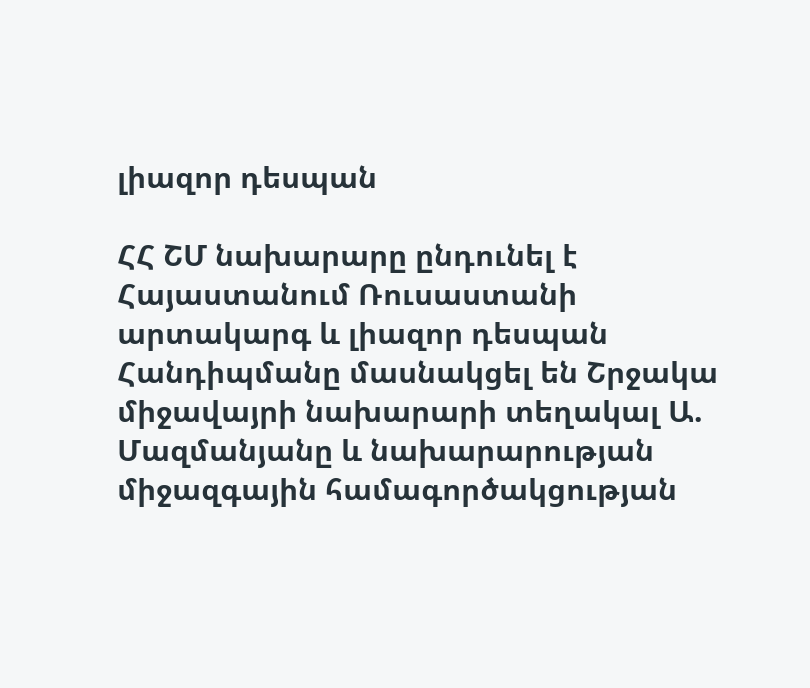լիազոր դեսպան

ՀՀ ՇՄ նախարարը ընդունել է Հայաստանում Ռուսաստանի արտակարգ և լիազոր դեսպան
Հանդիպմանը մասնակցել են Շրջակա միջավայրի նախարարի տեղակալ Ա. Մազմանյանը և նախարարության միջազգային համագործակցության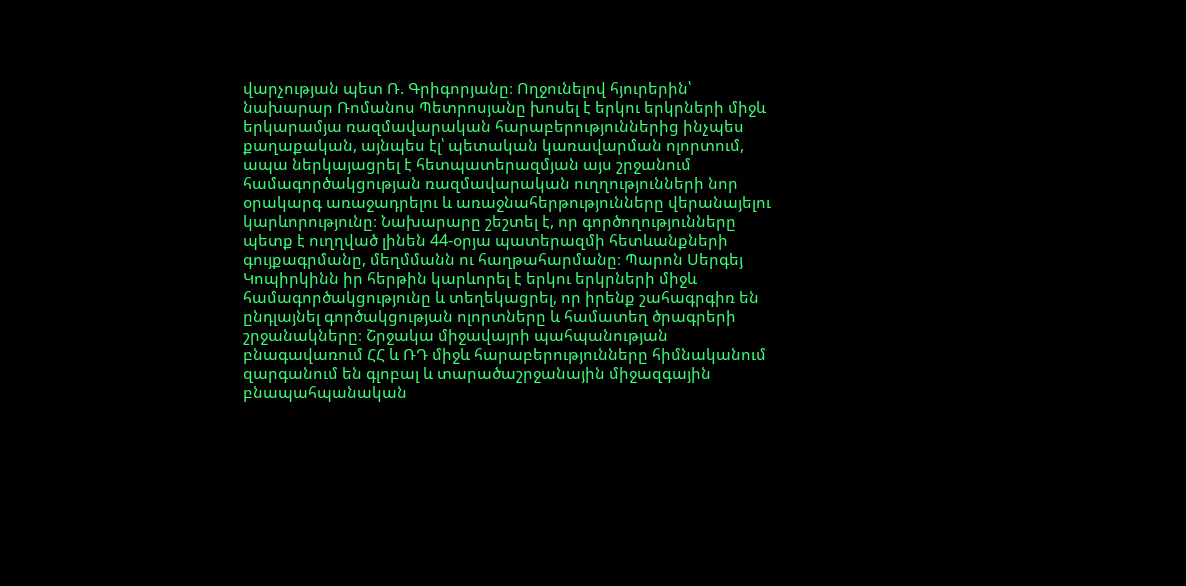վարչության պետ Ռ. Գրիգորյանը։ Ողջունելով հյուրերին՝ նախարար Ռոմանոս Պետրոսյանը խոսել է երկու երկրների միջև երկարամյա ռազմավարական հարաբերություններից ինչպես քաղաքական, այնպես էլ՝ պետական կառավարման ոլորտում, ապա ներկայացրել է հետպատերազմյան այս շրջանում համագործակցության ռազմավարական ուղղությունների նոր օրակարգ առաջադրելու և առաջնահերթությունները վերանայելու  կարևորությունը։ Նախարարը շեշտել է, որ գործողությունները պետք է ուղղված լինեն 44-օրյա պատերազմի հետևանքների գույքագրմանը, մեղմմանն ու հաղթահարմանը։ Պարոն Սերգեյ Կոպիրկինն իր հերթին կարևորել է երկու երկրների միջև համագործակցությունը և տեղեկացրել, որ իրենք շահագրգիռ են ընդլայնել գործակցության ոլորտները և համատեղ ծրագրերի շրջանակները։ Շրջակա միջավայրի պահպանության բնագավառում ՀՀ և ՌԴ միջև հարաբերությունները հիմնականում զարգանում են գլոբալ և տարածաշրջանային միջազգային բնապահպանական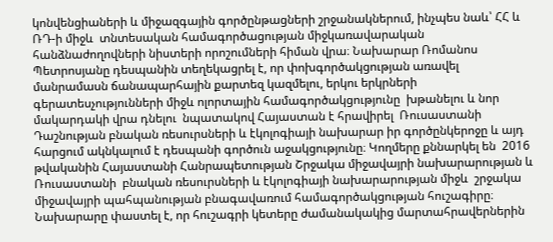կոնվենցիաների և միջազգային գործընթացների շրջանակներում, ինչպես նաև՝ ՀՀ և ՌԴ-ի միջև  տնտեսական համագործացության միջկառավարական հանձնաժողովների նիստերի որոշումների հիման վրա։ Նախարար Ռոմանոս Պետրոսյանը դեսպանին տեղեկացրել է, որ փոխգործակցության առավել մանրամասն ճանապարհային քարտեզ կազմելու, երկու երկրների գերատեսչությունների միջև ոլորտային համագործակցությունը  խթանելու և նոր մակարդակի վրա դնելու  նպատակով Հայաստան է հրավիրել  Ռուսաստանի Դաշնության բնական ռեսուրսների և էկոլոգիայի նախարար իր գործընկերոջը և այդ հարցում ակնկալում է դեսպանի գործուն աջակցությունը։ Կողմերը քննարկել են  2016 թվականին Հայաստանի Հանրապետության Շրջակա միջավայրի նախարարության և Ռուսաստանի  բնական ռեսուրսների և էկոլոգիայի նախարարության միջև  շրջակա միջավայրի պահպանության բնագավառում համագործակցության հուշագիրը։ Նախարարը փաստել է, որ հուշագրի կետերը ժամանակակից մարտահրավերներին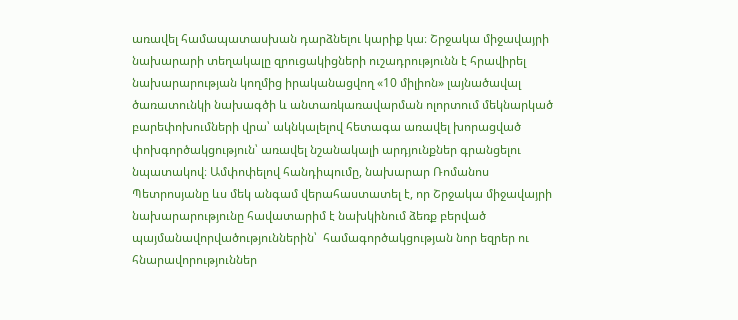առավել համապատասխան դարձնելու կարիք կա։ Շրջակա միջավայրի նախարարի տեղակալը զրուցակիցների ուշադրությունն է հրավիրել նախարարության կողմից իրականացվող «10 միլիոն» լայնածավալ ծառատունկի նախագծի և անտառկառավարման ոլորտում մեկնարկած բարեփոխումների վրա՝ ակնկալելով հետագա առավել խորացված փոխգործակցություն՝ առավել նշանակալի արդյունքներ գրանցելու նպատակով։ Ամփոփելով հանդիպումը, նախարար Ռոմանոս Պետրոսյանը ևս մեկ անգամ վերահաստատել է, որ Շրջակա միջավայրի նախարարությունը հավատարիմ է նախկինում ձեռք բերված պայմանավորվածություններին՝  համագործակցության նոր եզրեր ու հնարավորություններ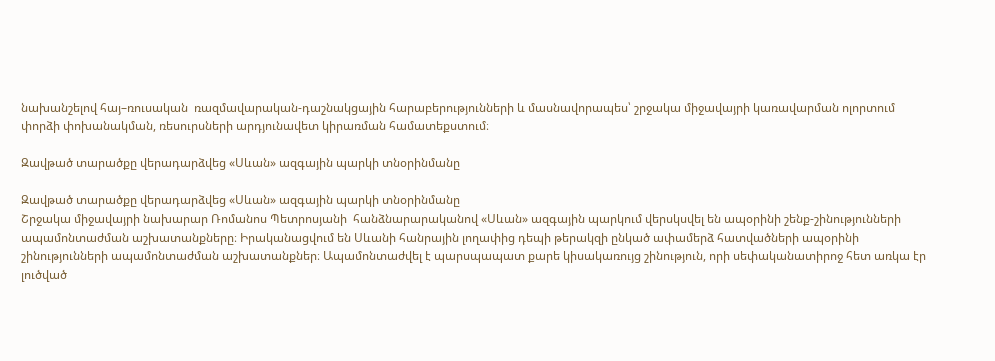նախանշելով հայ–ռուսական  ռազմավարական-դաշնակցային հարաբերությունների և մասնավորապես՝ շրջակա միջավայրի կառավարման ոլորտում փորձի փոխանակման, ռեսուրսների արդյունավետ կիրառման համատեքստում։

Զավթած տարածքը վերադարձվեց «Սևան» ազգային պարկի տնօրինմանը

Զավթած տարածքը վերադարձվեց «Սևան» ազգային պարկի տնօրինմանը
Շրջակա միջավայրի նախարար Ռոմանոս Պետրոսյանի  հանձնարարականով «Սևան» ազգային պարկում վերսկսվել են ապօրինի շենք-շինությունների ապամոնտաժման աշխատանքները։ Իրականացվում են Սևանի հանրային լողափից դեպի թերակզի ընկած ափամերձ հատվածների ապօրինի շինությունների ապամոնտաժման աշխատանքներ։ Ապամոնտաժվել է պարսպապատ քարե կիսակառույց շինություն, որի սեփականատիրոջ հետ առկա էր լուծված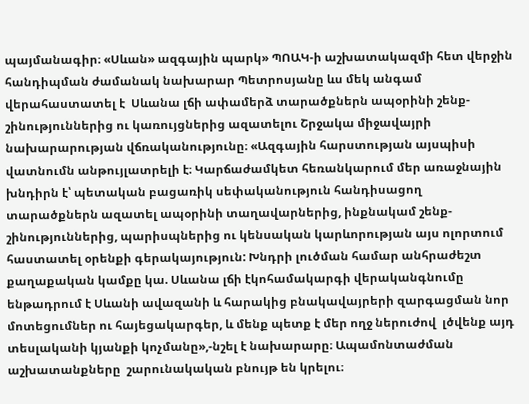պայմանագիր։ «Սևան» ազգային պարկ» ՊՈԱԿ-ի աշխատակազմի հետ վերջին հանդիպման ժամանակ նախարար Պետրոսյանը ևս մեկ անգամ վերահաստատել է  Սևանա լճի ափամերձ տարածքներն ապօրինի շենք-շինություններից ու կառույցներից ազատելու Շրջակա միջավայրի նախարարության վճռականությունը։ «Ազգային հարստության այսպիսի վատնումն անթույլատրելի է։ Կարճաժամկետ հեռանկարում մեր առաջնային խնդիրն է՝ պետական բացառիկ սեփականություն հանդիսացող տարածքներն ազատել ապօրինի տաղավարներից, ինքնակամ շենք-շինություններից, պարիսպներից ու կենսական կարևորության այս ոլորտում հաստատել օրենքի գերակայություն: Խնդրի լուծման համար անհրաժեշտ քաղաքական կամքը կա. Սևանա լճի էկոհամակարգի վերականգնումը ենթադրում է Սևանի ավազանի և հարակից բնակավայրերի զարգացման նոր մոտեցումներ ու հայեցակարգեր, և մենք պետք է մեր ողջ ներուժով  լծվենք այդ տեսլականի կյանքի կոչմանը»,-նշել է նախարարը։ Ապամոնտաժման աշխատանքները  շարունակական բնույթ են կրելու։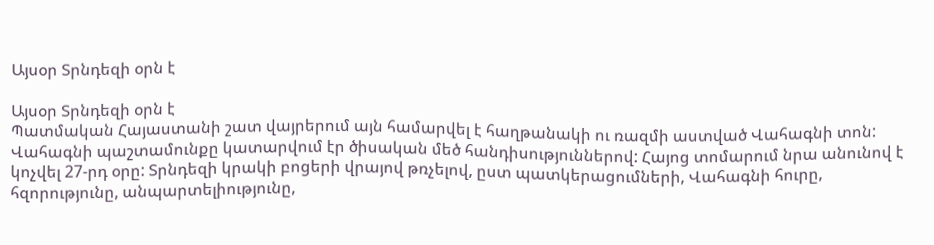Այսօր Տրնդեզի օրն է

Այսօր Տրնդեզի օրն է
Պատմական Հայաստանի շատ վայրերում այն համարվել է հաղթանակի ու ռազմի աստված Վահագնի տոն: Վահագնի պաշտամունքը կատարվում էր ծիսական մեծ հանդիսություններով: Հայոց տոմարում նրա անունով է կոչվել 27-րդ օրը: Տրնդեզի կրակի բոցերի վրայով թռչելով, ըստ պատկերացումների, Վահագնի հուրը, հզորությունը, անպարտելիությունը,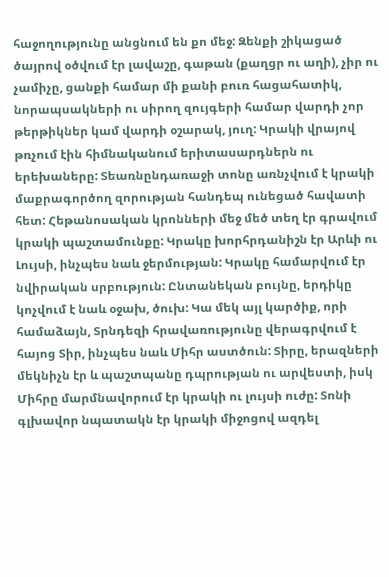հաջողությունը անցնում են քո մեջ: Զենքի շիկացած ծայրով օծվում էր լավաշը, գաթան (քաղցր ու աղի), չիր ու չամիչը, ցանքի համար մի քանի բուռ հացահատիկ, նորապսակների ու սիրող զույգերի համար վարդի չոր թերթիկներ կամ վարդի օշարակ, յուղ: Կրակի վրայով թռչում էին հիմնականում երիտասարդներն ու երեխաները: Տեառնընդառաջի տոնը առնչվում է կրակի մաքրագործող զորության հանդեպ ունեցած հավատի հետ: Հեթանոսական կրոնների մեջ մեծ տեղ էր գրավում կրակի պաշտամունքը: Կրակը խորհրդանիշն էր Արևի ու Լույսի, ինչպես նաև ջերմության: Կրակը համարվում էր նվիրական սրբություն: Ընտանեկան բույնը, երդիկը կոչվում է նաև օջախ, ծուխ: Կա մեկ այլ կարծիք, որի համաձայն, Տրնդեզի հրավառությունը վերագրվում է հայոց Տիր, ինչպես նաև Միհր աստծուն: Տիրը, երազների մեկնիչն էր և պաշտպանը դպրության ու արվեստի, իսկ Միհրը մարմնավորում էր կրակի ու լույսի ուժը: Տոնի գլխավոր նպատակն էր կրակի միջոցով ազդել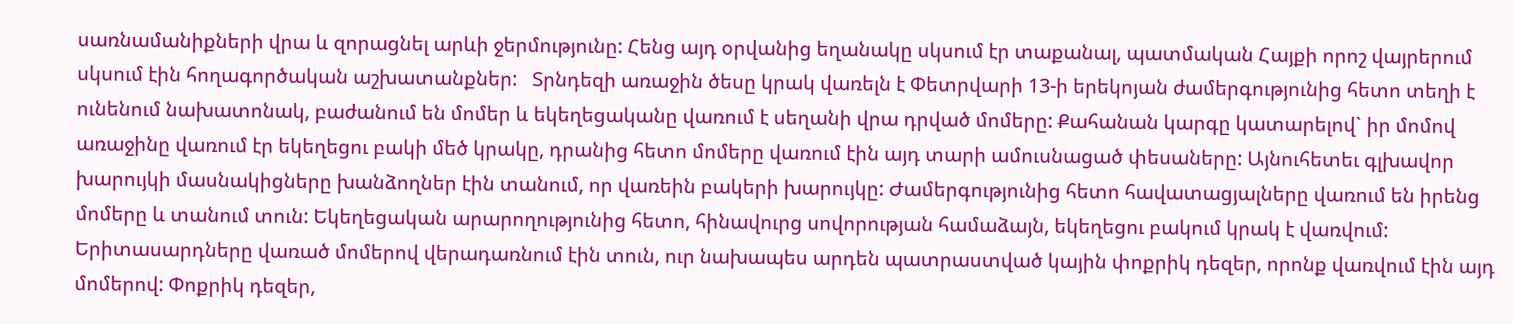սառնամանիքների վրա և զորացնել արևի ջերմությունը: Հենց այդ օրվանից եղանակը սկսում էր տաքանալ, պատմական Հայքի որոշ վայրերում սկսում էին հողագործական աշխատանքներ:   Տրնդեզի առաջին ծեսը կրակ վառելն է Փետրվարի 13-ի երեկոյան ժամերգությունից հետո տեղի է ունենում նախատոնակ, բաժանում են մոմեր և եկեղեցականը վառում է սեղանի վրա դրված մոմերը: Քահանան կարգը կատարելով` իր մոմով առաջինը վառում էր եկեղեցու բակի մեծ կրակը, դրանից հետո մոմերը վառում էին այդ տարի ամուսնացած փեսաները: Այնուհետեւ գլխավոր խարույկի մասնակիցները խանձողներ էին տանում, որ վառեին բակերի խարույկը: Ժամերգությունից հետո հավատացյալները վառում են իրենց մոմերը և տանում տուն: Եկեղեցական արարողությունից հետո, հինավուրց սովորության համաձայն, եկեղեցու բակում կրակ է վառվում: Երիտասարդները վառած մոմերով վերադառնում էին տուն, ուր նախապես արդեն պատրաստված կային փոքրիկ դեզեր, որոնք վառվում էին այդ մոմերով: Փոքրիկ դեզեր,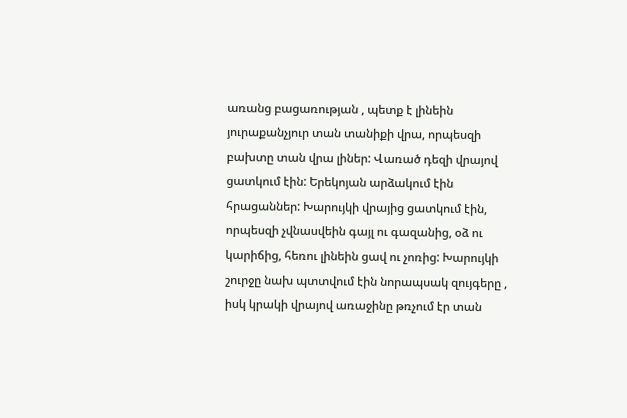առանց բացառության , պետք է լինեին յուրաքանչյուր տան տանիքի վրա, որպեսզի բախտը տան վրա լիներ: Վառած դեզի վրայով ցատկում էին: Երեկոյան արձակում էին հրացաններ: Խարույկի վրայից ցատկում էին, որպեսզի չվնասվեին գայլ ու գազանից, օձ ու կարիճից, հեռու լինեին ցավ ու չոռից: Խարույկի շուրջը նախ պտտվում էին նորապսակ զույգերը , իսկ կրակի վրայով առաջինը թռչում էր տան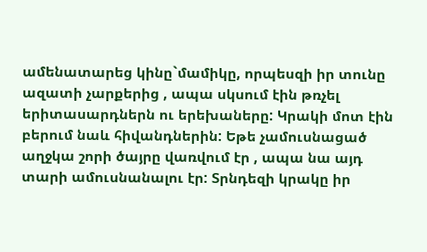ամենատարեց կինը`մամիկը, որպեսզի իր տունը ազատի չարքերից , ապա սկսում էին թռչել երիտասարդներն ու երեխաները: Կրակի մոտ էին բերում նաև հիվանդներին: Եթե չամուսնացած աղջկա շորի ծայրը վառվում էր , ապա նա այդ տարի ամուսնանալու էր: Տրնդեզի կրակը իր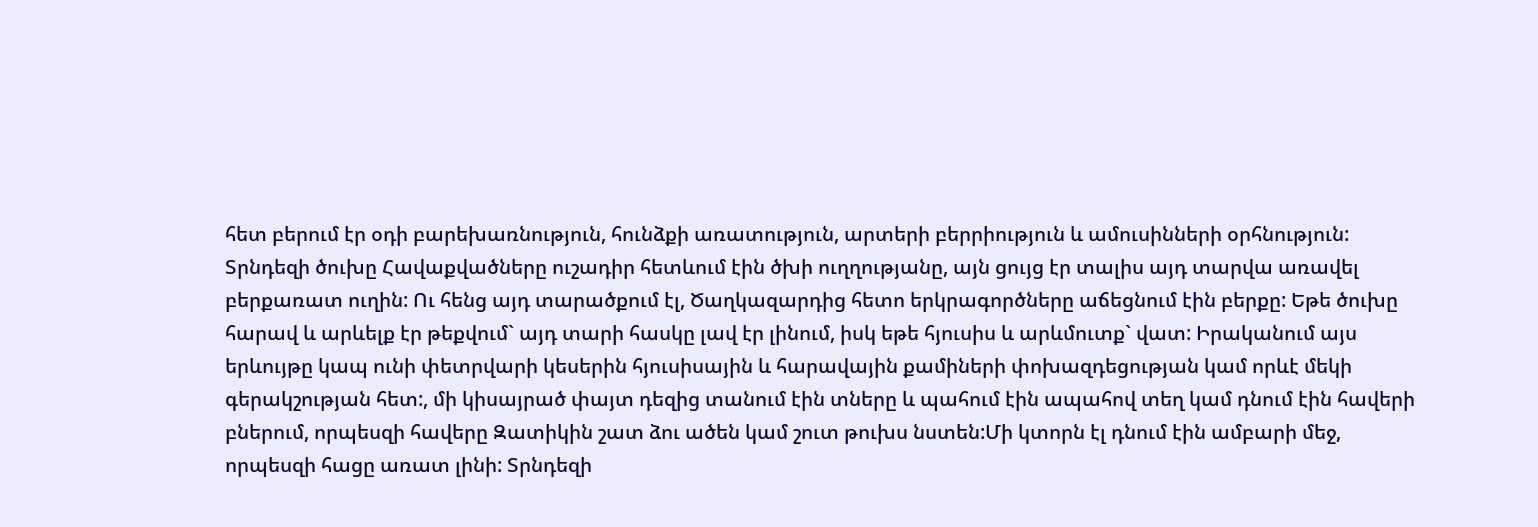հետ բերում էր օդի բարեխառնություն, հունձքի առատություն, արտերի բերրիություն և ամուսինների օրհնություն: Տրնդեզի ծուխը Հավաքվածները ուշադիր հետևում էին ծխի ուղղությանը, այն ցույց էր տալիս այդ տարվա առավել բերքառատ ուղին: Ու հենց այդ տարածքում էլ, Ծաղկազարդից հետո երկրագործները աճեցնում էին բերքը: Եթե ծուխը հարավ և արևելք էր թեքվում` այդ տարի հասկը լավ էր լինում, իսկ եթե հյուսիս և արևմուտք` վատ: Իրականում այս երևույթը կապ ունի փետրվարի կեսերին հյուսիսային և հարավային քամիների փոխազդեցության կամ որևէ մեկի գերակշության հետ:, մի կիսայրած փայտ դեզից տանում էին տները և պահում էին ապահով տեղ կամ դնում էին հավերի բներում, որպեսզի հավերը Զատիկին շատ ձու ածեն կամ շուտ թուխս նստեն:Մի կտորն էլ դնում էին ամբարի մեջ, որպեսզի հացը առատ լինի: Տրնդեզի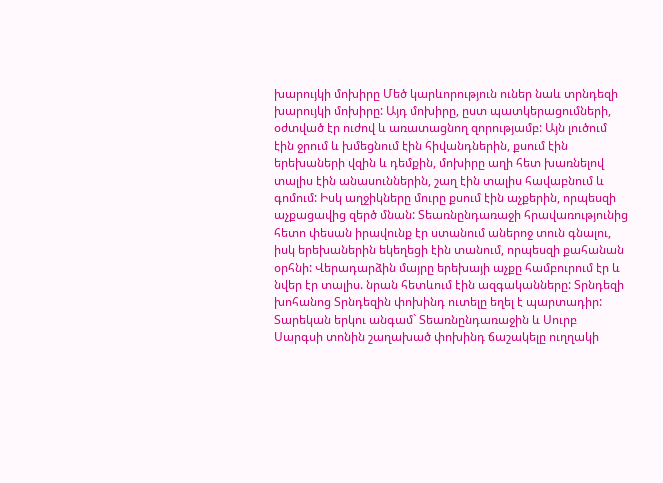խարույկի մոխիրը Մեծ կարևորություն ուներ նաև տրնդեզի խարույկի մոխիրը: Այդ մոխիրը, ըստ պատկերացումների, օժտված էր ուժով և առատացնող զորությամբ: Այն լուծում էին ջրում և խմեցնում էին հիվանդներին, քսում էին երեխաների վզին և դեմքին, մոխիրը աղի հետ խառնելով տալիս էին անասուններին, շաղ էին տալիս հավաբնում և գոմում: Իսկ աղջիկները մուրը քսում էին աչքերին, որպեսզի աչքացավից զերծ մնան: Տեառնընդառաջի հրավառությունից հետո փեսան իրավունք էր ստանում աներոջ տուն գնալու, իսկ երեխաներին եկեղեցի էին տանում, որպեսզի քահանան օրհնի: Վերադարձին մայրը երեխայի աչքը համբուրում էր և նվեր էր տալիս. նրան հետևում էին ազգականները: Տրնդեզի խոհանոց Տրնդեզին փոխինդ ուտելը եղել է պարտադիր: Տարեկան երկու անգամ` Տեառնընդառաջին և Սուրբ Սարգսի տոնին շաղախած փոխինդ ճաշակելը ուղղակի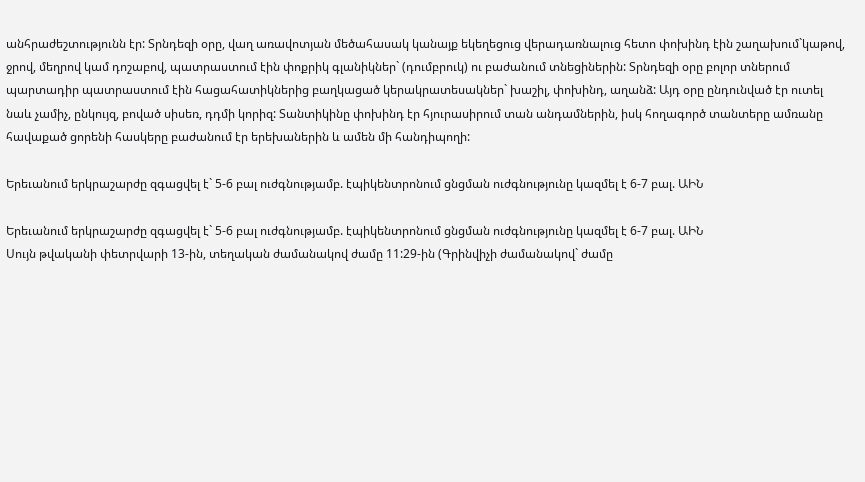անհրաժեշտությունն էր: Տրնդեզի օրը, վաղ առավոտյան մեծահասակ կանայք եկեղեցուց վերադառնալուց հետո փոխինդ էին շաղախում`կաթով, ջրով, մեղրով կամ դոշաբով, պատրաստում էին փոքրիկ գլանիկներ` (դումբրուկ) ու բաժանում տնեցիներին: Տրնդեզի օրը բոլոր տներում պարտադիր պատրաստում էին հացահատիկներից բաղկացած կերակրատեսակներ` խաշիլ, փոխինդ, աղանձ: Այդ օրը ընդունված էր ուտել նաև չամիչ, ընկույզ, բոված սիսեռ, դդմի կորիզ: Տանտիկինը փոխինդ էր հյուրասիրում տան անդամներին, իսկ հողագործ տանտերը ամռանը հավաքած ցորենի հասկերը բաժանում էր երեխաներին և ամեն մի հանդիպողի:

Երեւանում երկրաշարժը զգացվել է` 5-6 բալ ուժգնությամբ. էպիկենտրոնում ցնցման ուժգնությունը կազմել է 6-7 բալ. ԱԻՆ

Երեւանում երկրաշարժը զգացվել է` 5-6 բալ ուժգնությամբ. էպիկենտրոնում ցնցման ուժգնությունը կազմել է 6-7 բալ. ԱԻՆ
Սույն թվականի փետրվարի 13-ին, տեղական ժամանակով ժամը 11:29-ին (Գրինվիչի ժամանակով` ժամը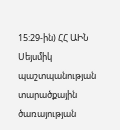15:29-ին) ՀՀ ԱԻՆ Սեյսմիկ պաշտպանության տարածքային ծառայության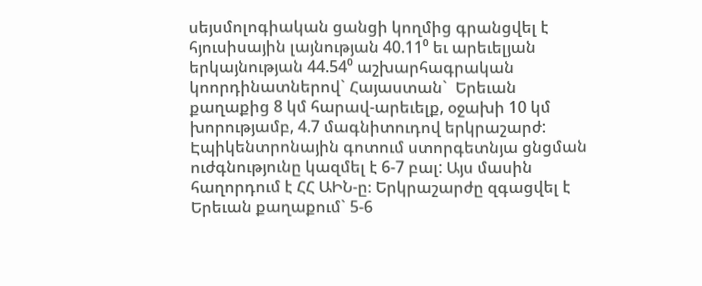սեյսմոլոգիական ցանցի կողմից գրանցվել է հյուսիսային լայնության 40.11⁰ եւ արեւելյան երկայնության 44.54⁰ աշխարհագրական կոորդինատներով` Հայաստան`  Երեւան քաղաքից 8 կմ հարավ-արեւելք, օջախի 10 կմ խորությամբ, 4.7 մագնիտուդով երկրաշարժ: Էպիկենտրոնային գոտում ստորգետնյա ցնցման ուժգնությունը կազմել է 6-7 բալ: Այս մասին հաղորդում է ՀՀ ԱԻՆ-ը։ Երկրաշարժը զգացվել է Երեւան քաղաքում` 5-6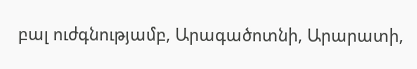բալ ուժգնությամբ, Արագածոտնի, Արարատի,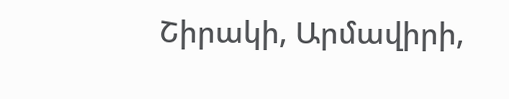Շիրակի, Արմավիրի,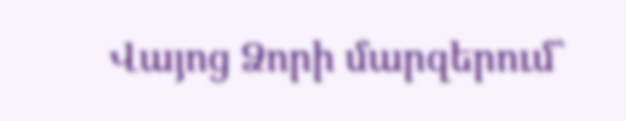Վայոց Ձորի մարզերում`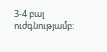3-4 բալ ուժգնությամբ: